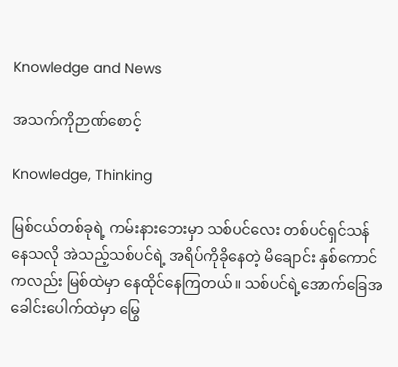Knowledge and News

အသက်ကိုဉာဏ်စောင့်

Knowledge, Thinking

မြစ်ငယ်တစ်ခုရဲ့ ကမ်းနားဘေးမှာ သစ်ပင်လေး တစ်ပင်ရှင်သန်နေသလို အဲသည့်သစ်ပင်ရဲ့ အရိပ်ကိုခိုနေတဲ့ မိချောင်း နှစ်ကောင်ကလည်း မြစ်ထဲမှာ နေထိုင်နေကြတယ်။ သစ်ပင်ရဲ့အောက်ခြေအခေါင်းပေါက်ထဲမှာ မြွေ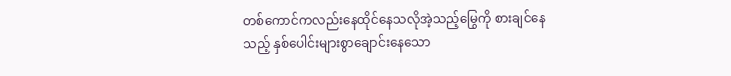တစ်ကောင်ကလည်းနေထိုင်နေသလိုအဲ့သည့်မြွေကို စားချင်နေသည့် နှစ်ပေါင်းများစွာချောင်းနေသော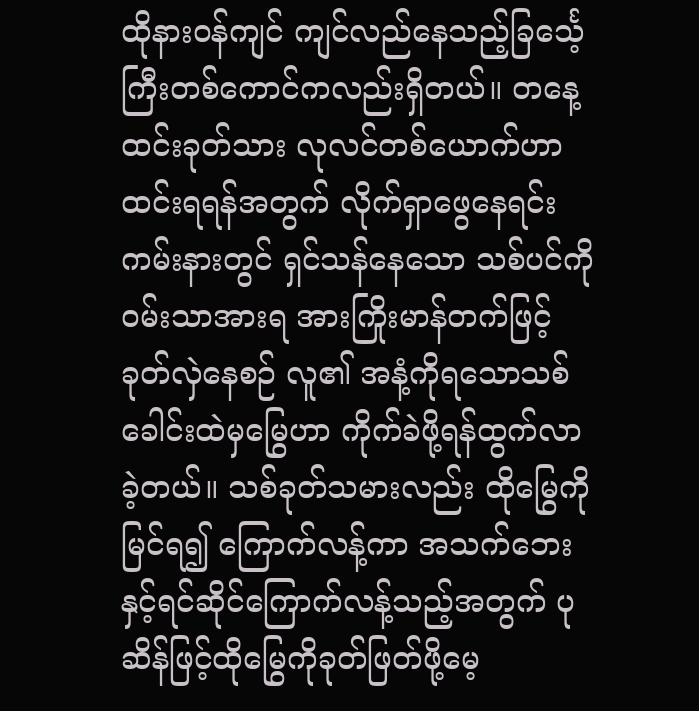ထိုနားဝန်ကျင် ကျင်လည်နေသည့်ခြင်္သေ့ကြီးတစ်ကောင်ကလည်းရှိတယ်။ တနေ့ ထင်းခုတ်သား လုလင်တစ်ယောက်ဟာ ထင်းရရန်အတွက် လိုက်ရှာဖွေနေရင်း ကမ်းနားတွင် ရှင်သန်နေသော သစ်ပင်ကိုဝမ်းသာအားရ အားကြိုးမာန်တက်ဖြင့် ခုတ်လှဲနေစဉ် လူ၏ အနံ့ကိုရသောသစ်ခေါင်းထဲမှမြွေဟာ ကိုက်ခဲဖို့ရန်ထွက်လာခဲ့တယ်။ သစ်ခုတ်သမားလည်း ထိုမြွေကိုမြင်ရ၍ ကြောက်လန့်ကာ အသက်ဘေးနှင့်ရင်ဆိုင်ကြောက်လန့်သည့်အတွက် ပုဆိန်ဖြင့်ထိုမြွေကိုခုတ်ဖြတ်ဖို့မေ့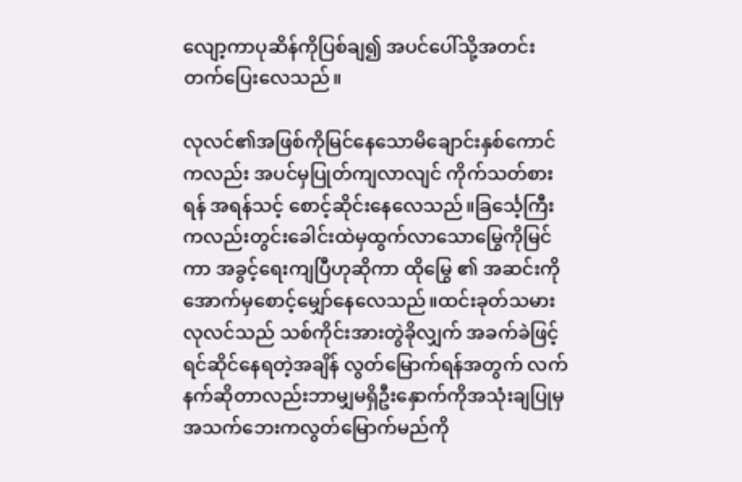လျော့ကာပုဆိန်ကိုပြစ်ချ၍ အပင်ပေါ်သို့အတင်းတက်ပြေးလေသည်။

လုလင်၏အဖြစ်ကိုမြင်နေသောမိချောင်းနှစ်ကောင်ကလည်း အပင်မှပြုတ်ကျလာလျင် ကိုက်သတ်စားရန် အရန်သင့် စောင့်ဆိုင်းနေလေသည်။ခြင်္သေ့ကြီးကလည်းတွင်းခေါင်းထဲမှထွက်လာသောမြွေကိုမြင်ကာ အခွင့်ရေးကျပြီဟုဆိုကာ ထိုမြွေ ၏ အဆင်းကို အောက်မှစောင့်မျှော်နေလေသည်။ထင်းခုတ်သမားလုလင်သည် သစ်ကိုင်းအားတွဲခိုလျှက် အခက်ခဲဖြင့်ရင်ဆိုင်နေရတဲ့အချိန် လွတ်မြောက်ရန်အတွက် လက်နက်ဆိုတာလည်းဘာမျှမရှိဦးနှောက်ကိုအသုံးချပြုမှ အသက်ဘေးကလွတ်မြောက်မည်ကို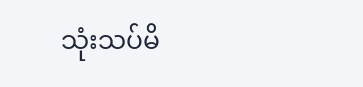သုံးသပ်မိ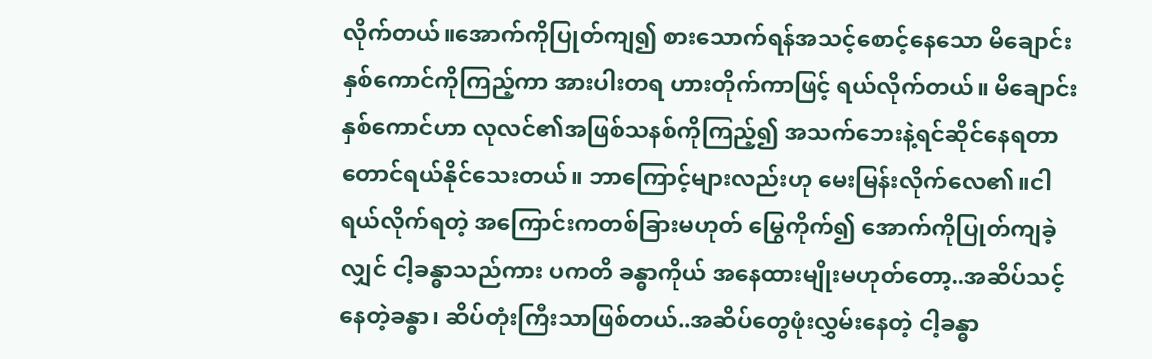လိုက်တယ်။အောက်ကိုပြုတ်ကျ၍ စားသောက်ရန်အသင့်စောင့်နေသော မိချောင်းနှစ်ကောင်ကိုကြည့်ကာ အားပါးတရ ဟားတိုက်ကာဖြင့် ရယ်လိုက်တယ်။ မိချောင်းနှစ်ကောင်ဟာ လုလင်၏အဖြစ်သနစ်ကိုကြည့်၍ အသက်ဘေးနဲ့ရင်ဆိုင်နေရတာတောင်ရယ်နိုင်သေးတယ်။ ဘာကြောင့်များလည်းဟု မေးမြန်းလိုက်လေ၏။ငါရယ်လိုက်ရတဲ့ အကြောင်းကတစ်ခြားမဟုတ် မြွေကိုက်၍ အောက်ကိုပြုတ်ကျခဲ့လျှင် ငါ့ခန္ဓာသည်ကား ပကတိ ခန္ဓာကိုယ် အနေထားမျိုးမဟုတ်တော့..အဆိပ်သင့်နေတဲ့ခန္ဓာ၊ ဆိပ်တုံးကြီးသာဖြစ်တယ်..အဆိပ်တွေဖုံးလွှမ်းနေတဲ့ ငါ့ခန္ဓာ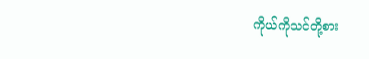ကိုယ်ကိုသင်တို့စား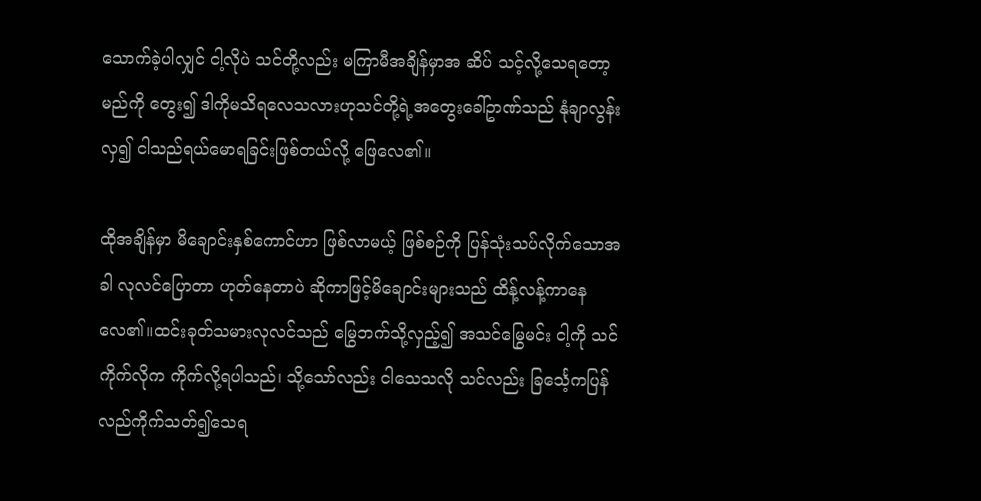သောက်ခဲ့ပါလျှင် ငါ့လိုပဲ သင်တို့လည်း မကြာမီအချိန်မှာအ ဆိပ် သင့်လို့သေရတော့မည်ကို တွေး၍ ဒါကိုမသိရလေသလားဟုသင်တို့ရဲ့အတွေးခေါ်ဥာဏ်သည် နုံချာလွန်းလှ၍ ငါသည်ရယ်မောရခြင်းဖြစ်တယ်လို့ ဖြေလေ၏။

ထိုအချိန်မှာ မိချောင်းနှစ်ကောင်ဟာ ဖြစ်လာမယ့် ဖြစ်စဉ်ကို ပြန်သုံးသပ်လိုက်သောအခါ လုလင်ပြောတာ ဟုတ်နေတာပဲ ဆိုကာဖြင့်မိချောင်းများသည် ထိန့်လန့်ကာနေလေ၏။ထင်းခုတ်သမားလုလင်သည် မြွေဘက်သို့လှည့်၍ အသင်မြွေမင်း ငါ့ကို သင်ကိုက်လိုက ကိုက်လို့ရပါသည်၊ သို့သော်လည်း ငါသေသလို သင်လည်း ခြင်္သေ့ကပြန်လည်ကိုက်သတ်၍သေရ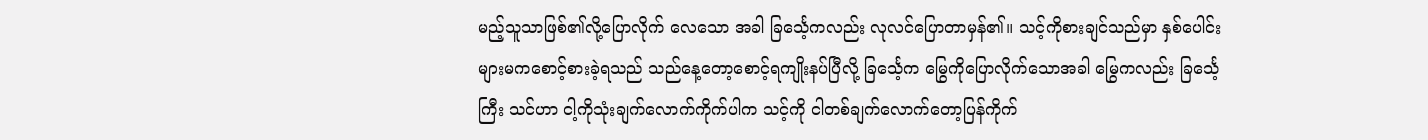မည့်သူသာဖြစ်၏လို့ပြောလိုက် လေသော အခါ ခြင်္သေ့ကလည်း လုလင်ပြောတာမှန်၏။ သင့်ကိုစားချင်သည်မှာ နှစ်ပေါင်းများမကစောင့်စားခဲ့ရသည် သည်နေ့တော့စောင့်ရကျိုးနပ်ပြီလို့ ခြင်္သေ့က မြွေကိုပြောလိုက်သောအခါ မြွေကလည်း ခြင်္သေ့ကြီး သင်ဟာ ငါ့ကိုသုံးချက်လောက်ကိုက်ပါက သင့်ကို ငါတစ်ချက်လောက်တော့ပြန်ကိုက်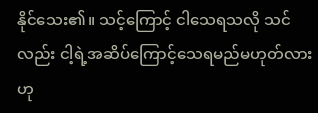နိုင်သေး၏။ သင့်ကြောင့် ငါသေရသလို သင်လည်း ငါ့ရဲ့အဆိပ်ကြောင့်သေရမည်မဟုတ်လား ဟု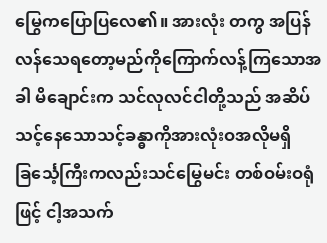မြွေကပြောပြလေ၏။ အားလုံး တကွ အပြန်လန်သေရတော့မည်ကိုကြောက်လန့်ကြသောအခါ မိချောင်းက သင်လုလင်ငါတို့သည် အဆိပ်သင့်နေသောသင့်ခန္ဓာကိုအားလုံးဝအလိုမရှိ ခြင်္သေ့ကြီးကလည်းသင်မြွေမင်း တစ်ဝမ်းဝရုံဖြင့် ငါ့အသက်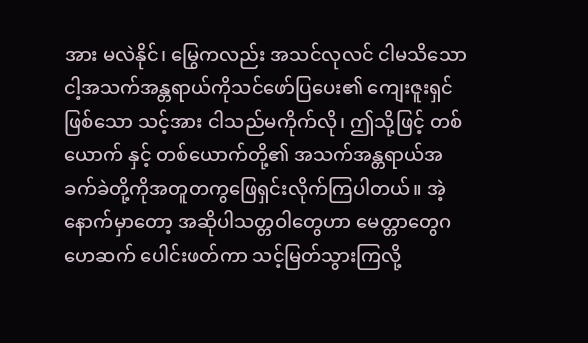အား မလဲနိုင်၊ မြွေကလည်း အသင်လုလင် ငါမသိသော ငါ့အသက်အန္တရာယ်ကိုသင်ဖော်ပြပေး၏ ကျေးဇူးရှင်ဖြစ်သော သင့်အား ငါသည်မကိုက်လို၊ ဤသို့ဖြင့် တစ်ယောက် နှင့် တစ်ယောက်တို့၏ အသက်အန္တရာယ်အခက်ခဲတို့ကိုအတူတကွဖြေရှင်းလိုက်ကြပါတယ်။ အဲ့နောက်မှာတော့ အဆိုပါသတ္တဝါတွေဟာ မေတ္တာတွေဂဟေဆက် ပေါင်းဖတ်ကာ သင့်မြတ်သွားကြလို့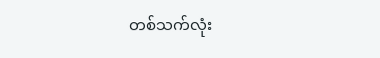တစ်သက်လုံး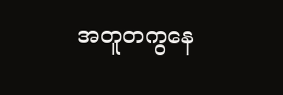အတူတကွနေ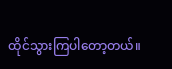ထိုင်သွားကြပါတော့တယ်။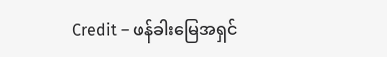Credit – ဖန်ခါးမြေအရှင်